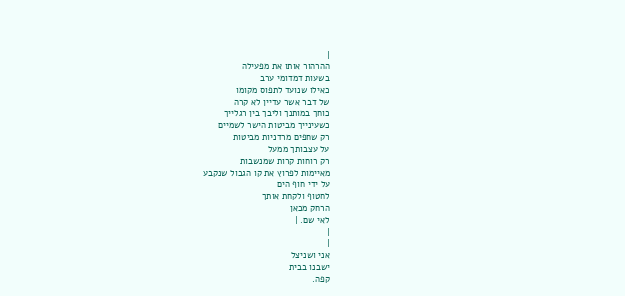|
ההרהור אותו את מפעילה
בשעות דמדומי ערב
כאילו שנועד לתפוס מקומו
של דבר אשר עדיין לא קרה
כוחך במותנך וליבך בין רגלייך
כשעינייך מביטות הישר לשמיים
רק שחפים מרדניות מביטות
על עצבותך ממעל
רק רוחות קרות שמנשבות
מאיימות לפרוץ את קו הגבול שנקבע
על ידי חוף הים
לחטוף ולקחת אותך
הרחק מכאן
לאי שם. |
|
|
אני ושניצל
ישבנו בבית
קפה.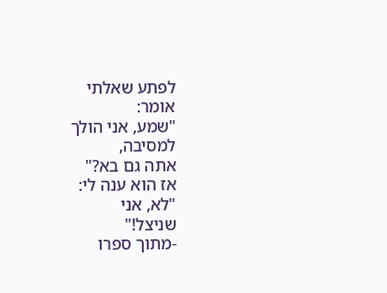לפתע שאלתי
אומר:
"שמע, אני הולך
למסיבה,
אתה גם בא?"
אז הוא ענה לי:
"לא, אני
שניצל!"
-מתוך ספרו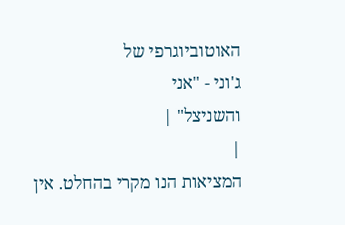האוטוביוגרפי של
ג'וני - "אני
והשניצל" |
|
המציאות הנו מקרי בהחלט. אין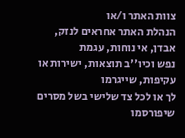צוות האתר ו/או
הנהלת האתר אחראים לנזק, אבדן, אי נוחות, עגמת
נפש וכיו''ב תוצאות, ישירות או עקיפות, שייגרמו
לך או לכל צד שלישי בשל מסרים שיפורסמו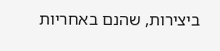ביצירות, שהנם באחריות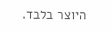היוצר בלבד.